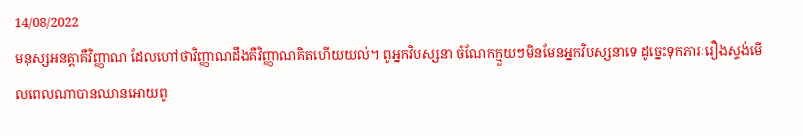14/08/2022
មនុស្សអនត្តាគឺវិញ្ញាណ ដែលហៅថាវិញ្ញាណដឹងគឺវិញ្ញាណគិតហើយយល់។ ពូអ្នកវិបស្សនា ចំណែកក្មួយៗមិនមែនអ្នកវិបស្សនាទេ ដូច្នេះទុកភារៈរឿងស្ទង់មើលពេលណាបានឈានអោយពូ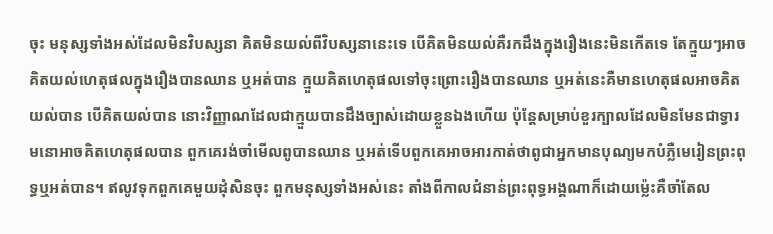ចុះ មនុស្សទាំងអស់ដែលមិនវិបស្សនា គិតមិនយល់ពីវិបស្សនានេះទេ បើគិតមិនយល់គឺរកដឹងក្នុងរឿងនេះមិនកើតទេ តែក្មួយៗអាចគិតយល់ហេតុផលក្នុងរឿងបានឈាន ឬអត់បាន ក្មួយគិតហេតុផលទៅចុះព្រោះរឿងបានឈាន ឬអត់នេះគឺមានហេតុផលអាចគិតយល់បាន បើគិតយល់បាន នោះវិញ្ញាណដែលជាក្មួយបានដឹងច្បាស់ដោយខ្លួនឯងហើយ ប៉ុន្តែសម្រាប់ខួរក្បាលដែលមិនមែនជាទ្វារមនោអាចគិតហេតុផលបាន ពួកគេរង់ចាំមើលពូបានឈាន ឬអត់ទើបពួកគេអាចអារកាត់ថាពូជាអ្នកមានបុណ្យមកបំភ្លឺមេរៀនព្រះពុទ្ធឬអត់បាន។ ឥលូវទុកពួកគេមួយដុំសិនចុះ ពួកមនុស្សទាំងអស់នេះ តាំងពីកាលជំនាន់ព្រះពុទ្ធអង្គណាក៏ដោយម្ល៉េះគឺចាំតែល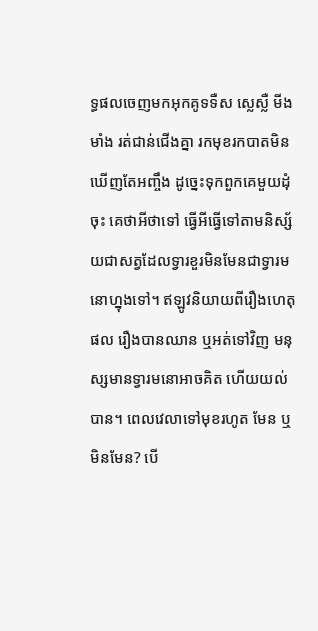ទ្ធផលចេញមកអុកគូទទឺស ស្លេស្លឺ មីងមាំង រត់ជាន់ជើងគ្នា រកមុខរកបាតមិនឃើញតែអញ្ចឹង ដូច្នេះទុកពួកគេមួយដុំចុះ គេថាអីថាទៅ ធ្វើអីធ្វើទៅតាមនិស្ស័យជាសត្វដែលទ្វារខួរមិនមែនជាទ្វារមនោហ្នុងទៅ។ ឥឡូវនិយាយពីរឿងហេតុផល រឿងបានឈាន ឬអត់ទៅវិញ មនុស្សមានទ្វារមនោអាចគិត ហើយយល់បាន។ ពេលវេលាទៅមុខរហូត មែន ឬមិនមែន? បើ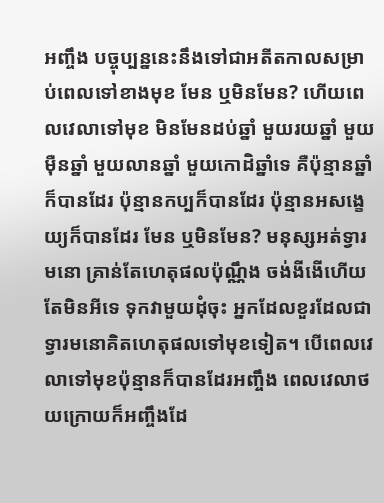អញ្ចឹង បច្ចុប្បន្ននេះនឹងទៅជាអតីតកាលសម្រាប់ពេលទៅខាងមុខ មែន ឬមិនមែន? ហើយពេលវេលាទៅមុខ មិនមែនដប់ឆ្នាំ មួយរយឆ្នាំ មួយម៉ឺនឆ្នាំ មួយលានឆ្នាំ មួយកោដិឆ្នាំទេ គឺប៉ុន្មានឆ្នាំក៏បានដែរ ប៉ុន្មានកប្បក៏បានដែរ ប៉ុន្មានអសង្ខេយ្យក៏បានដែរ មែន ឬមិនមែន? មនុស្សអត់ទ្វារមនោ គ្រាន់តែហេតុផលប៉ុណ្ណឹង ចង់ងីងើហើយ តែមិនអីទេ ទុកវាមួយដុំចុះ អ្នកដែលខួរដែលជាទ្វារមនោគិតហេតុផលទៅមុខទៀត។ បើពេលវេលាទៅមុខប៉ុន្មានក៏បានដែរអញ្ចឹង ពេលវេលាថយក្រោយក៏អញ្ចឹងដែ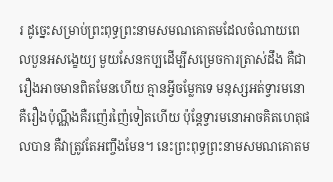រ ដូច្នេះសម្រាប់ព្រះពុទ្ធព្រះនាមសមណគោតមដែលចំណាយពេលបួនអសង្ខេយ្យ មួយសែនកប្បដើម្បីសម្រេចការត្រាស់ដឹង គឺជារឿងអាចមានពិតមែនហើយ គ្មានអ្វីចម្លែកទេ មនុស្សអត់ទ្វារមនោគឺរឿងប៉ុណ្ណឹងគឺរញ៉េរញ៉ៃទៀតហើយ ប៉ុន្តែទ្វារមនោអាចគិតហេតុផលបាន គឺវាត្រូវតែអញ្ចឹងមែន។ នេះព្រះពុទ្ធព្រះនាមសមណគោតម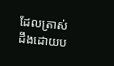ដែលត្រាស់ដឹងដោយប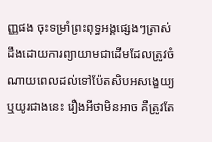ញ្ញផង ចុះទម្រាំព្រះពុទ្ធអង្គផ្សេងៗត្រាស់ដឹងដោយការព្យាយាមជាដើមដែលត្រូវចំណាយពេលដល់ទៅប៉ែតសិបអសង្ខេយ្យ ឬយូរជាងនេះ រឿងអីថាមិនអាច គឺត្រូវតែ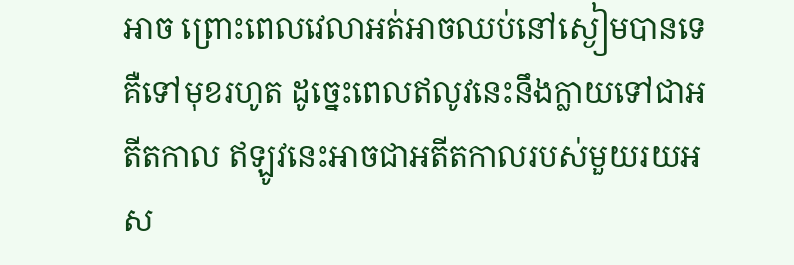អាច ព្រោះពេលវេលាអត់អាចឈប់នៅស្ងៀមបានទេ គឺទៅមុខរហូត ដូច្នេះពេលឥលូវនេះនឹងក្លាយទៅជាអតីតកាល ឥឡូវនេះអាចជាអតីតកាលរបស់មួយរយអស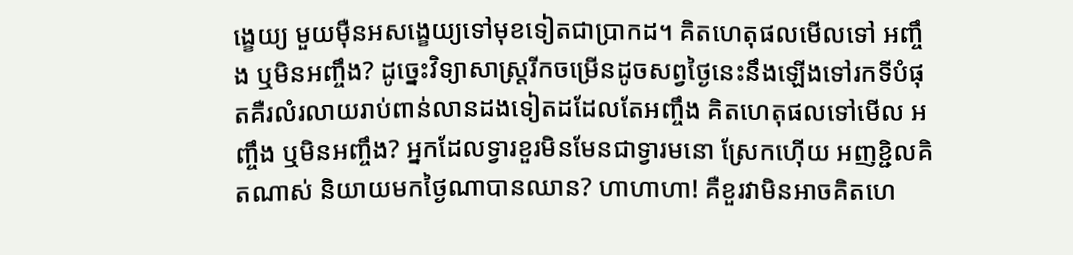ង្ខេយ្យ មួយម៉ឺនអសង្ខេយ្យទៅមុខទៀតជាប្រាកដ។ គិតហេតុផលមើលទៅ អញ្ចឹង ឬមិនអញ្ចឹង? ដូច្នេះវិទ្យាសាស្ត្ររីកចម្រើនដូចសព្វថ្ងៃនេះនឹងឡើងទៅរកទីបំផុតគឺរលំរលាយរាប់ពាន់លានដងទៀតដដែលតែអញ្ចឹង គិតហេតុផលទៅមើល អញ្ចឹង ឬមិនអញ្ចឹង? អ្នកដែលទ្វារខួរមិនមែនជាទ្វារមនោ ស្រែកហ៊ើយ អញខ្ជិលគិតណាស់ និយាយមកថ្ងៃណាបានឈាន? ហាហាហា! គឺខួរវាមិនអាចគិតហេ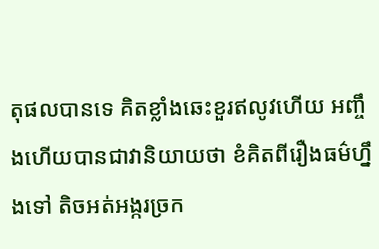តុផលបានទេ គិតខ្លាំងឆេះខួរឥលូវហើយ អញ្ចឹងហើយបានជាវានិយាយថា ខំគិតពីរឿងធម៌ហ្នឹងទៅ តិចអត់អង្ករច្រក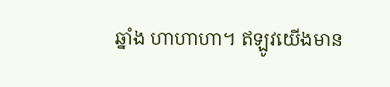ឆ្នាំង ហាហាហា។ ឥឡូវយើងមាន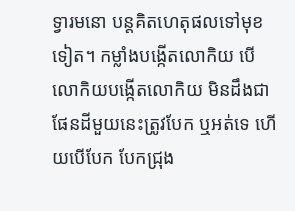ទ្វារមនោ បន្តគិតហេតុផលទៅមុខទៀត។ កម្លាំងបង្កើតលោកិយ បើលោកិយបង្កើតលោកិយ មិនដឹងជាផែនដីមួយនេះត្រូវបែក ឬអត់ទេ ហើយបើបែក បែកជ្រុង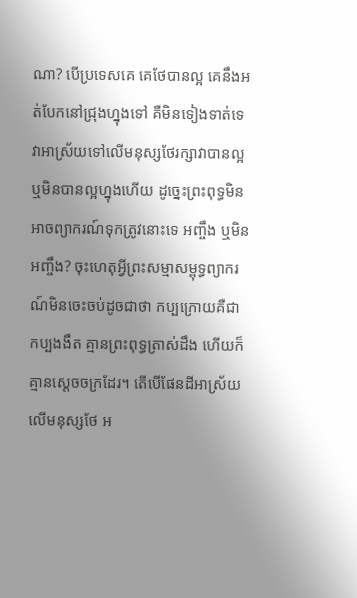ណា? បើប្រទេសគេ គេថែបានល្អ គេនឹងអត់បែកនៅជ្រុងហ្នុងទៅ គឺមិនទៀងទាត់ទេ វាអាស្រ័យទៅលើមនុស្សថែរក្សាវាបានល្អ ឬមិនបានល្អហ្នុងហើយ ដូច្នេះព្រះពុទ្ធមិនអាចព្យាករណ៍ទុកត្រូវនោះទេ អញ្ចឹង ឬមិនអញ្ចឹង? ចុះហេតុអ្វីព្រះសម្មាសម្ពុទ្ធព្យាករណ៍មិនចេះចប់ដូចជាថា កប្បក្រោយគឺជាកប្បងងឹត គ្មានព្រះពុទ្ធត្រាស់ដឹង ហើយក៏គ្មានស្ដេចចក្រដែរ។ តើបើផែនដីអាស្រ័យលើមនុស្សថែ អ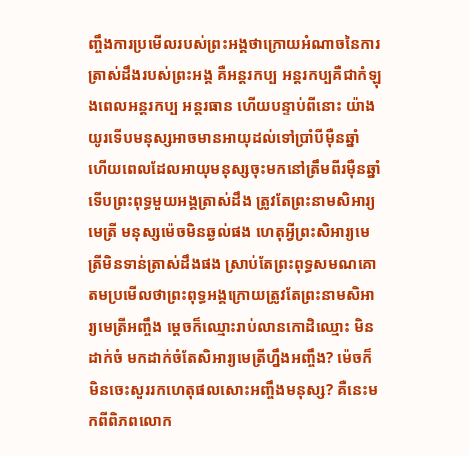ញ្ចឹងការប្រមើលរបស់ព្រះអង្គថាក្រោយអំណាចនៃការត្រាស់ដឹងរបស់ព្រះអង្គ គឺអន្តរកប្ប អន្តរកប្បគឺជាកំឡុងពេលអន្តរកប្ប អន្តរធាន ហើយបន្ទាប់ពីនោះ យ៉ាងយូរទើបមនុស្សអាចមានអាយុដល់ទៅប្រាំបីម៉ឺនឆ្នាំ ហើយពេលដែលអាយុមនុស្សចុះមកនៅត្រឹមពីរម៉ឺនឆ្នាំ ទើបព្រះពុទ្ធមួយអង្គត្រាស់ដឹង ត្រូវតែព្រះនាមសិអារ្យមេត្រី មនុស្សម៉េចមិនឆ្ងល់ផង ហេតុអ្វីព្រះសិអារ្យមេត្រីមិនទាន់ត្រាស់ដឹងផង ស្រាប់តែព្រះពុទ្ធសមណគោតមប្រមើលថាព្រះពុទ្ធអង្គក្រោយត្រូវតែព្រះនាមសិអារ្យមេត្រីអញ្ចឹង ម្ដេចក៏ឈ្មោះរាប់លានកោដិឈ្មោះ មិនដាក់ចំ មកដាក់ចំតែសិអារ្យមេត្រីហ្នឹងអញ្ចឹង? ម៉េចក៏មិនចេះសួររកហេតុផលសោះអញ្ចឹងមនុស្ស? គឺនេះមកពីពិភពលោក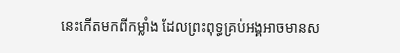នេះកើតមកពីកម្លាំង ដែលព្រះពុទ្ធគ្រប់អង្គអាចមានស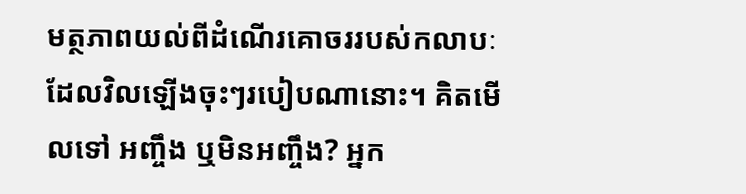មត្ថភាពយល់ពីដំណើរគោចររបស់កលាបៈដែលវិលឡើងចុះៗរបៀបណានោះ។ គិតមើលទៅ អញ្ចឹង ឬមិនអញ្ចឹង? អ្នក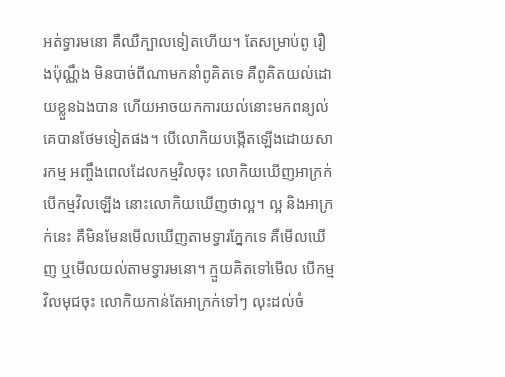អត់ទ្វារមនោ គឺឈឺក្បាលទៀតហើយ។ តែសម្រាប់ពូ រឿងប៉ុណ្ណឹង មិនបាច់ពីណាមកនាំពូគិតទេ គឺពូគិតយល់ដោយខ្លួនឯងបាន ហើយអាចយកការយល់នោះមកពន្យល់គេបានថែមទៀតផង។ បើលោកិយបង្កើតឡើងដោយសារកម្ម អញ្ចឹងពេលដែលកម្មវិលចុះ លោកិយឃើញអាក្រក់ បើកម្មវិលឡើង នោះលោកិយឃើញថាល្អ។ ល្អ និងអាក្រក់នេះ គឺមិនមែនមើលឃើញតាមទ្វារភ្នែកទេ គឺមើលឃើញ ឬមើលយល់តាមទ្វារមនោ។ ក្មួយគិតទៅមើល បើកម្មវិលមុជចុះ លោកិយកាន់តែអាក្រក់ទៅៗ លុះដល់ចំ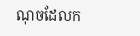ណុចដែលក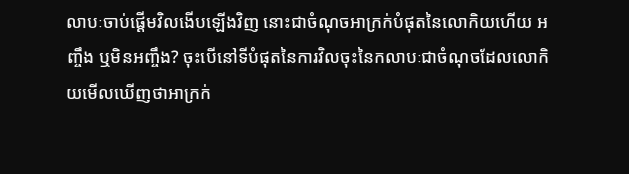លាបៈចាប់ផ្ដើមវិលងើបឡើងវិញ នោះជាចំណុចអាក្រក់បំផុតនៃលោកិយហើយ អញ្ចឹង ឬមិនអញ្ចឹង? ចុះបើនៅទីបំផុតនៃការវិលចុះនៃកលាបៈជាចំណុចដែលលោកិយមើលឃើញថាអាក្រក់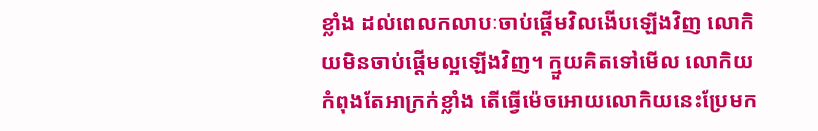ខ្លាំង ដល់ពេលកលាបៈចាប់ផ្ដើមវិលងើបឡើងវិញ លោកិយមិនចាប់ផ្ដើមល្អឡើងវិញ។ ក្មួយគិតទៅមើល លោកិយកំពុងតែអាក្រក់ខ្លាំង តើធ្វើម៉េចអោយលោកិយនេះប្រែមក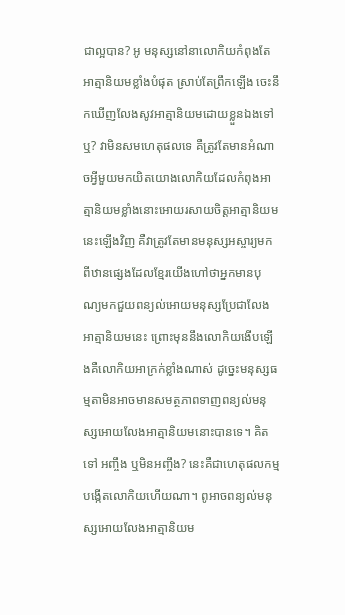ជាល្អបាន? អូ មនុស្សនៅនាលោកិយកំពុងតែអាត្មានិយមខ្លាំងបំផុត ស្រាប់តែព្រឹកឡើង ចេះនឹកឃើញលែងសូវអាត្មានិយមដោយខ្លួនឯងទៅឬ? វាមិនសមហេតុផលទេ គឺត្រូវតែមានអំណាចអ្វីមួយមកយិតយោងលោកិយដែលកំពុងអាត្មានិយមខ្លាំងនោះអោយរសាយចិត្តអាត្មានិយមនេះឡើងវិញ គឺវាត្រូវតែមានមនុស្សអស្ចារ្យមកពីឋានផ្សេងដែលខ្មែរយើងហៅថាអ្នកមានបុណ្យមកជួយពន្យល់អោយមនុស្សប្រែជាលែងអាត្មានិយមនេះ ព្រោះមុននឹងលោកិយងើបឡើងគឺលោកិយអាក្រក់ខ្លាំងណាស់ ដូច្នេះមនុស្សធម្មតាមិនអាចមានសមត្ថភាពទាញពន្យល់មនុស្សអោយលែងអាត្មានិយមនោះបានទេ។ គិតទៅ អញ្ចឹង ឬមិនអញ្ចឹង? នេះគឺជាហេតុផលកម្មបង្កើតលោកិយហើយណា។ ពូអាចពន្យល់មនុស្សអោយលែងអាត្មានិយម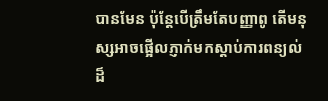បានមែន ប៉ុន្តែបើត្រឹមតែបញ្ញាពូ តើមនុស្សអាចផ្អើលភ្ញាក់មកស្ដាប់ការពន្យល់ដ៏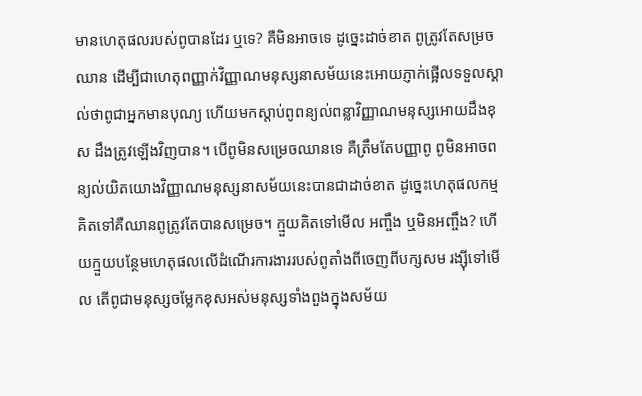មានហេតុផលរបស់ពូបានដែរ ឬទេ? គឺមិនអាចទេ ដូច្នេះដាច់ខាត ពូត្រូវតែសម្រចឈាន ដើម្បីជាហេតុពញ្ញាក់វិញ្ញាណមនុស្សនាសម័យនេះអោយភ្ញាក់ផ្អើលទទួលស្គាល់ថាពូជាអ្នកមានបុណ្យ ហើយមកស្ដាប់ពូពន្យល់ពន្លាវិញ្ញាណមនុស្សអោយដឹងខុស ដឹងត្រូវឡើងវិញបាន។ បើពូមិនសម្រេចឈានទេ គឺត្រឹមតែបញ្ញាពូ ពូមិនអាចពន្យល់យិតយោងវិញ្ញាណមនុស្សនាសម័យនេះបានជាដាច់ខាត ដូច្នេះហេតុផលកម្ម គិតទៅគឺឈានពូត្រូវតែបានសម្រេច។ ក្មួយគិតទៅមើល អញ្ចឹង ឬមិនអញ្ចឹង? ហើយក្មួយបន្ថែមហេតុផលលើដំណើរការងាររបស់ពូតាំងពីចេញពីបក្សសម រង្ស៊ីទៅមើល តើពូជាមនុស្សចម្លែកខុសអស់មនុស្សទាំងពួងក្នុងសម័យ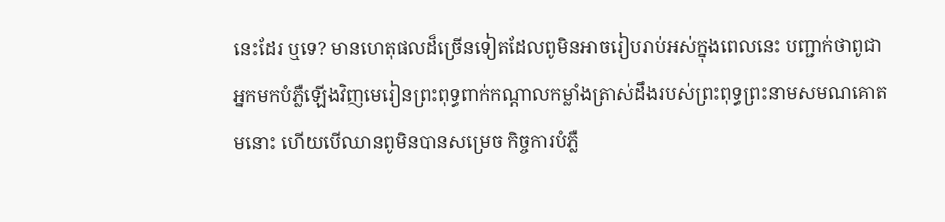នេះដែរ ឬទេ? មានហេតុផលដ៏ច្រើនទៀតដែលពូមិនអាចរៀបរាប់អស់ក្នុងពេលនេះ បញ្ជាក់ថាពូជាអ្នកមកបំភ្លឺឡើងវិញមេរៀនព្រះពុទ្ធពាក់កណ្ដាលកម្លាំងត្រាស់ដឹងរបស់ព្រះពុទ្ធព្រះនាមសមណគោតមនោះ ហើយបើឈានពូមិនបានសម្រេច កិច្ចការបំភ្លឺ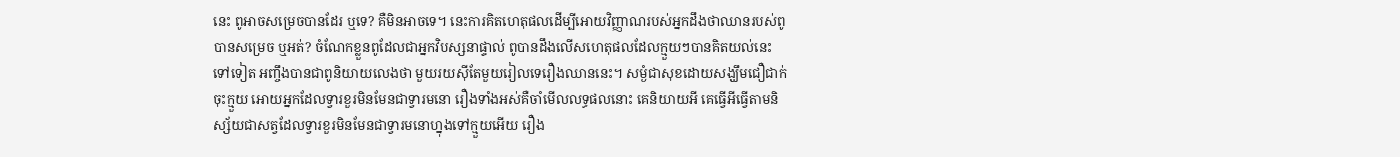នេះ ពូអាចសម្រេចបានដែរ ឬទេ? គឺមិនអាចទេ។ នេះការគិតហេតុផលដើម្បីអោយវិញ្ញាណរបស់អ្នកដឹងថាឈានរបស់ពូបានសម្រេច ឬអត់? ចំណែកខ្លួនពូដែលជាអ្នកវិបស្សនាផ្ទាល់ ពូបានដឹងលើសហេតុផលដែលក្មួយៗបានគិតយល់នេះទៅទៀត អញ្ចឹងបានជាពូនិយាយលេងថា មួយរយស៊ីតែមួយរៀលទេរឿងឈាននេះ។ សម្ងំជាសុខដោយសង្ឃឹមជឿជាក់ចុះក្មួយ អោយអ្នកដែលទ្វារខួរមិនមែនជាទ្វារមនោ រឿងទាំងអស់គឺចាំមើលលទ្ធផលនោះ គេនិយាយអី គេធ្វើអីធ្វើតាមនិស្ស័យជាសត្វដែលទ្វារខួរមិនមែនជាទ្វារមនោហ្នុងទៅក្មួយអើយ រឿង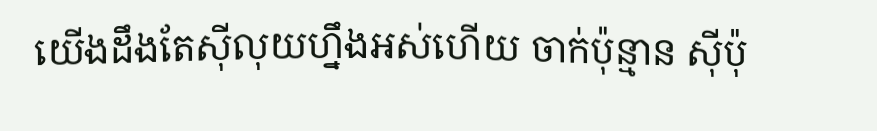យើងដឹងតែស៊ីលុយហ្នឹងអស់ហើយ ចាក់ប៉ុន្មាន ស៊ីប៉ុ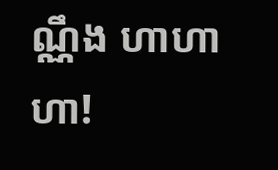ណ្ណឹង ហាហាហា!